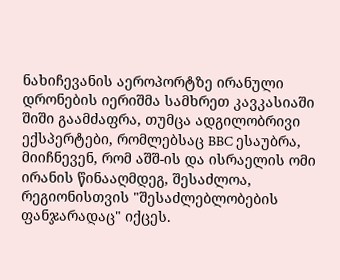ნახიჩევანის აეროპორტზე ირანული დრონების იერიშმა სამხრეთ კავკასიაში შიში გაამძაფრა, თუმცა ადგილობრივი ექსპერტები, რომლებსაც BBC ესაუბრა, მიიჩნევენ, რომ აშშ-ის და ისრაელის ომი ირანის წინააღმდეგ, შესაძლოა, რეგიონისთვის "შესაძლებლობების ფანჯარადაც" იქცეს.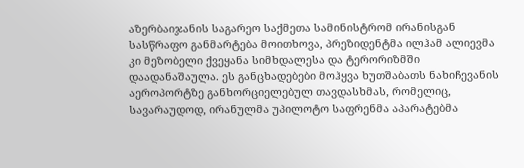აზერბაიჯანის საგარეო საქმეთა სამინისტრომ ირანისგან სასწრაფო განმარტება მოითხოვა, პრეზიდენტმა ილჰამ ალიევმა კი მეზობელი ქვეყანა სიმხდალესა და ტერორიზმში დაადანაშაულა. ეს განცხადებები მოჰყვა ხუთშაბათს ნახიჩევანის აეროპორტზე განხორციელებულ თავდასხმას, რომელიც, სავარაუდოდ, ირანულმა უპილოტო საფრენმა აპარატებმა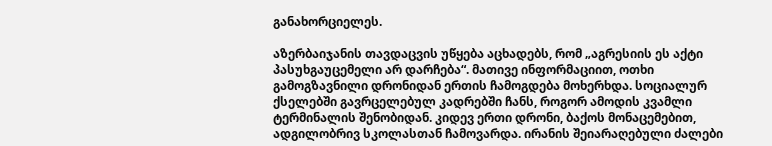განახორციელეს.

აზერბაიჯანის თავდაცვის უწყება აცხადებს, რომ „აგრესიის ეს აქტი პასუხგაუცემელი არ დარჩება“. მათივე ინფორმაციით, ოთხი გამოგზავნილი დრონიდან ერთის ჩამოგდება მოხერხდა. სოციალურ ქსელებში გავრცელებულ კადრებში ჩანს, როგორ ამოდის კვამლი ტერმინალის შენობიდან. კიდევ ერთი დრონი, ბაქოს მონაცემებით, ადგილობრივ სკოლასთან ჩამოვარდა. ირანის შეიარაღებული ძალები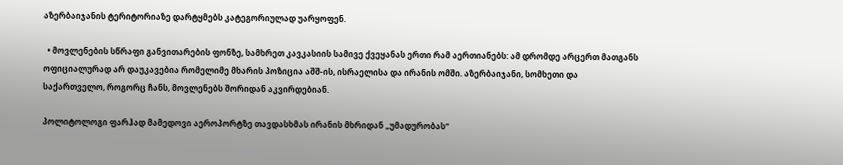აზერბაიჯანის ტერიტორიაზე დარტყმებს კატეგორიულად უარყოფენ.

  • მოვლენების სწრაფი განვითარების ფონზე, სამხრეთ კავკასიის სამივე ქვეყანას ერთი რამ აერთიანებს: ამ დრომდე არცერთ მათგანს ოფიციალურად არ დაუკავებია რომელიმე მხარის პოზიცია აშშ-ის, ისრაელისა და ირანის ომში. აზერბაიჯანი, სომხეთი და საქართველო, როგორც ჩანს, მოვლენებს შორიდან აკვირდებიან.

პოლიტოლოგი ფარჰად მამედოვი აეროპორტზე თავდასხმას ირანის მხრიდან „უმადურობას“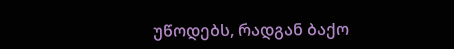უწოდებს, რადგან ბაქო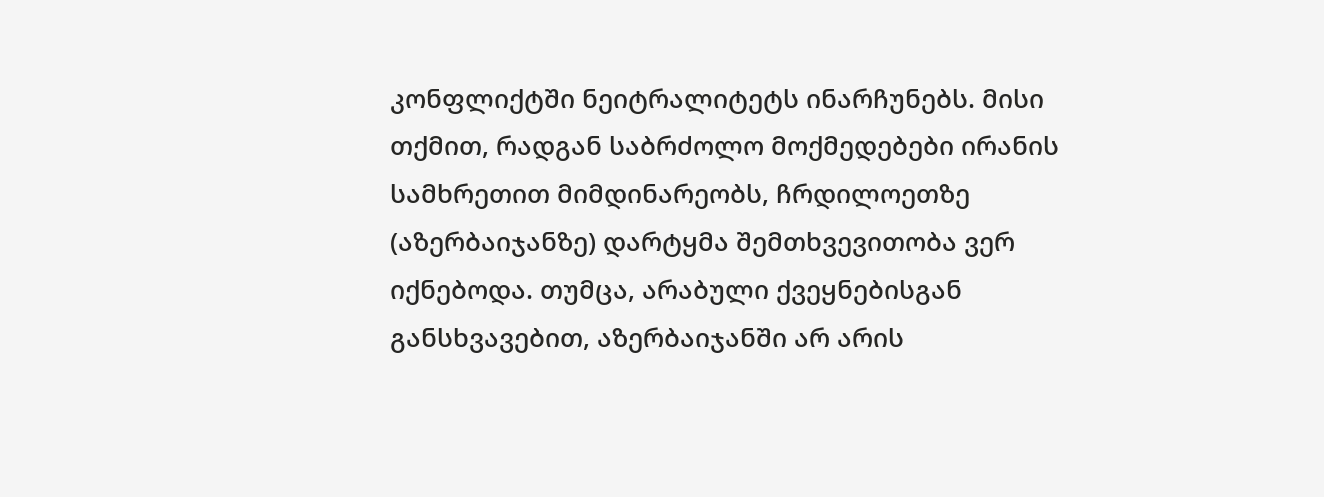კონფლიქტში ნეიტრალიტეტს ინარჩუნებს. მისი თქმით, რადგან საბრძოლო მოქმედებები ირანის სამხრეთით მიმდინარეობს, ჩრდილოეთზე (აზერბაიჯანზე) დარტყმა შემთხვევითობა ვერ იქნებოდა. თუმცა, არაბული ქვეყნებისგან განსხვავებით, აზერბაიჯანში არ არის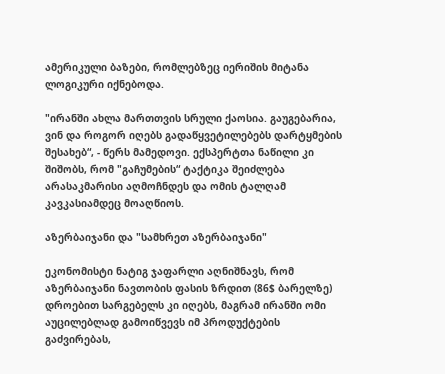ამერიკული ბაზები, რომლებზეც იერიშის მიტანა ლოგიკური იქნებოდა.

"ირანში ახლა მართთვის სრული ქაოსია. გაუგებარია, ვინ და როგორ იღებს გადაწყვეტილებებს დარტყმების შესახებ“, - წერს მამედოვი. ექსპერტთა ნაწილი კი შიშობს, რომ "გაჩუმების“ ტაქტიკა შეიძლება არასაკმარისი აღმოჩნდეს და ომის ტალღამ კავკასიამდეც მოაღწიოს.

აზერბაიჯანი და "სამხრეთ აზერბაიჯანი"

ეკონომისტი ნატიგ ჯაფარლი აღნიშნავს, რომ აზერბაიჯანი ნავთობის ფასის ზრდით (86$ ბარელზე) დროებით სარგებელს კი იღებს, მაგრამ ირანში ომი აუცილებლად გამოიწვევს იმ პროდუქტების გაძვირებას,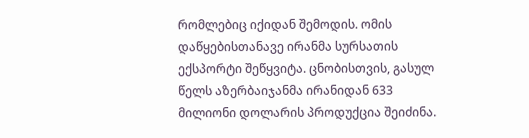რომლებიც იქიდან შემოდის. ომის დაწყებისთანავე ირანმა სურსათის ექსპორტი შეწყვიტა. ცნობისთვის, გასულ წელს აზერბაიჯანმა ირანიდან 633 მილიონი დოლარის პროდუქცია შეიძინა.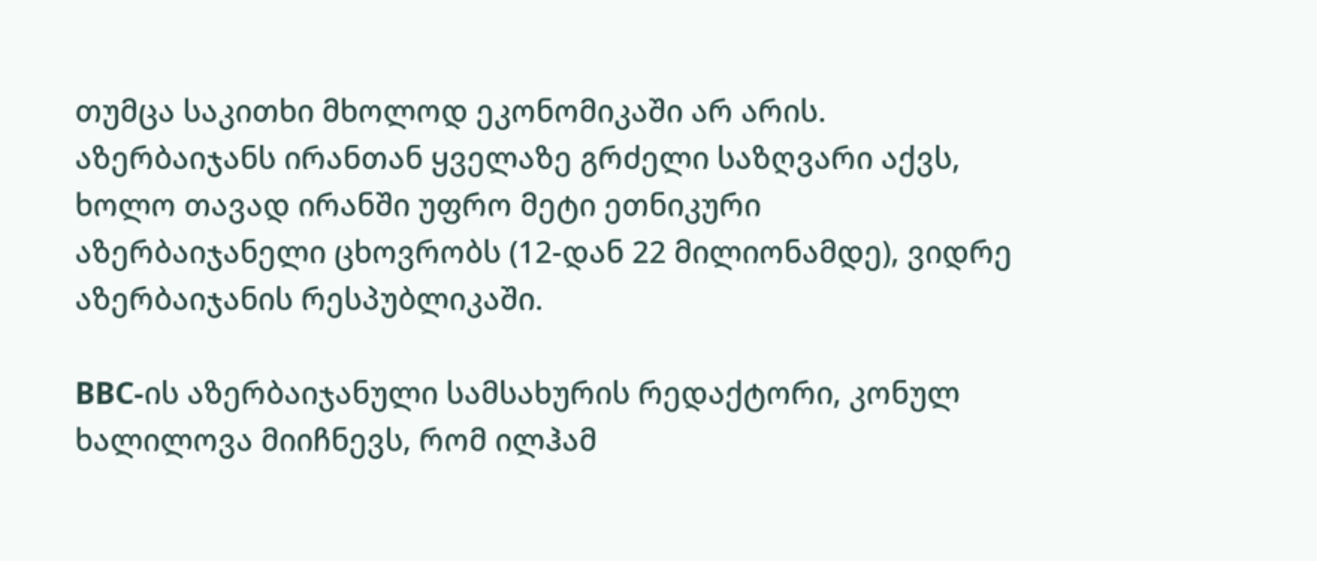თუმცა საკითხი მხოლოდ ეკონომიკაში არ არის. აზერბაიჯანს ირანთან ყველაზე გრძელი საზღვარი აქვს, ხოლო თავად ირანში უფრო მეტი ეთნიკური აზერბაიჯანელი ცხოვრობს (12-დან 22 მილიონამდე), ვიდრე აზერბაიჯანის რესპუბლიკაში.

BBC-ის აზერბაიჯანული სამსახურის რედაქტორი, კონულ ხალილოვა მიიჩნევს, რომ ილჰამ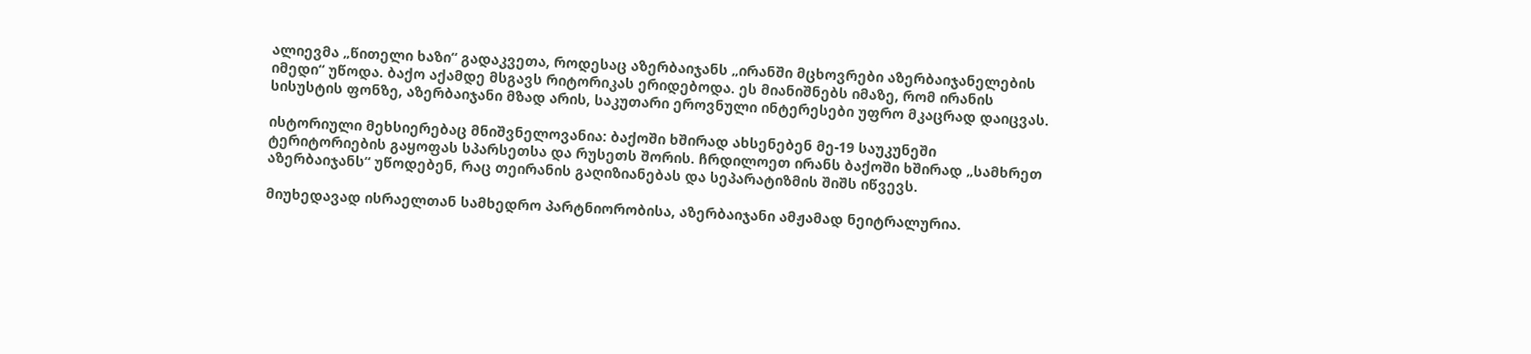ალიევმა „წითელი ხაზი“ გადაკვეთა, როდესაც აზერბაიჯანს „ირანში მცხოვრები აზერბაიჯანელების იმედი“ უწოდა. ბაქო აქამდე მსგავს რიტორიკას ერიდებოდა. ეს მიანიშნებს იმაზე, რომ ირანის სისუსტის ფონზე, აზერბაიჯანი მზად არის, საკუთარი ეროვნული ინტერესები უფრო მკაცრად დაიცვას.

ისტორიული მეხსიერებაც მნიშვნელოვანია: ბაქოში ხშირად ახსენებენ მე-19 საუკუნეში ტერიტორიების გაყოფას სპარსეთსა და რუსეთს შორის. ჩრდილოეთ ირანს ბაქოში ხშირად „სამხრეთ აზერბაიჯანს“ უწოდებენ, რაც თეირანის გაღიზიანებას და სეპარატიზმის შიშს იწვევს.

მიუხედავად ისრაელთან სამხედრო პარტნიორობისა, აზერბაიჯანი ამჟამად ნეიტრალურია.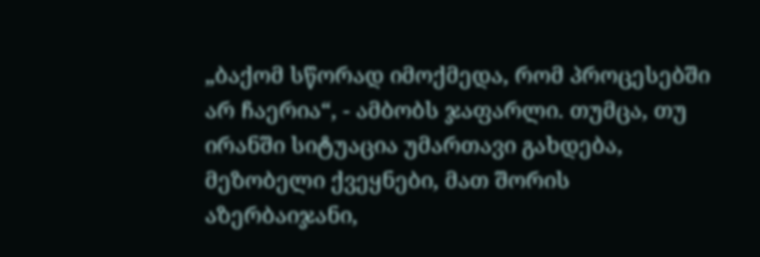„ბაქომ სწორად იმოქმედა, რომ პროცესებში არ ჩაერია“, - ამბობს ჯაფარლი. თუმცა, თუ ირანში სიტუაცია უმართავი გახდება, მეზობელი ქვეყნები, მათ შორის აზერბაიჯანი,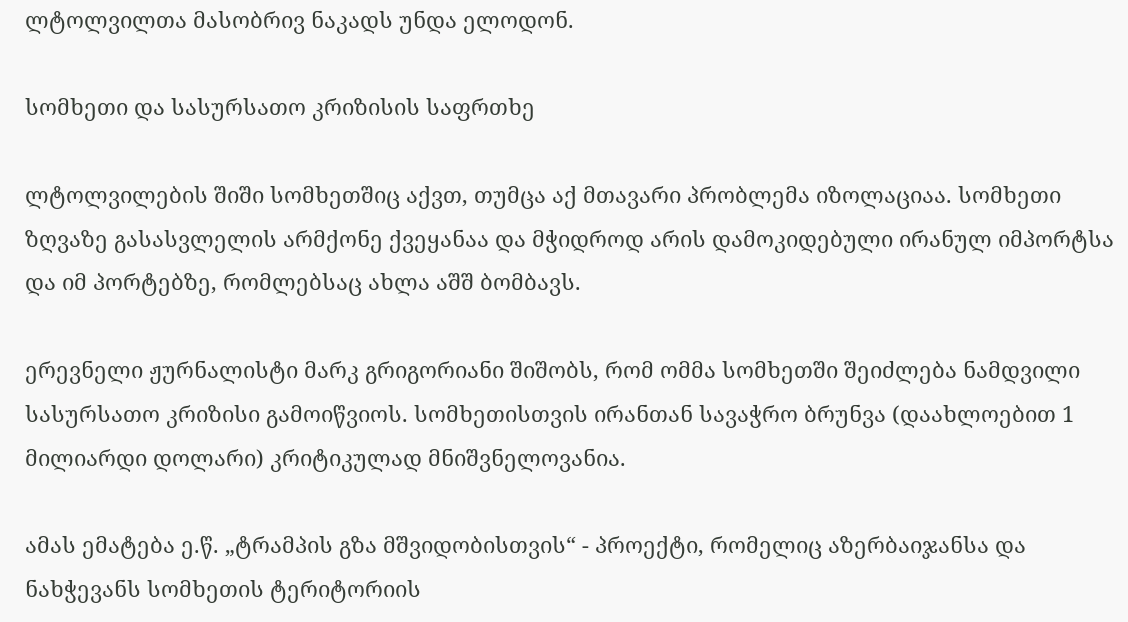ლტოლვილთა მასობრივ ნაკადს უნდა ელოდონ.

სომხეთი და სასურსათო კრიზისის საფრთხე

ლტოლვილების შიში სომხეთშიც აქვთ, თუმცა აქ მთავარი პრობლემა იზოლაციაა. სომხეთი ზღვაზე გასასვლელის არმქონე ქვეყანაა და მჭიდროდ არის დამოკიდებული ირანულ იმპორტსა და იმ პორტებზე, რომლებსაც ახლა აშშ ბომბავს.

ერევნელი ჟურნალისტი მარკ გრიგორიანი შიშობს, რომ ომმა სომხეთში შეიძლება ნამდვილი სასურსათო კრიზისი გამოიწვიოს. სომხეთისთვის ირანთან სავაჭრო ბრუნვა (დაახლოებით 1 მილიარდი დოლარი) კრიტიკულად მნიშვნელოვანია.

ამას ემატება ე.წ. „ტრამპის გზა მშვიდობისთვის“ - პროექტი, რომელიც აზერბაიჯანსა და ნახჭევანს სომხეთის ტერიტორიის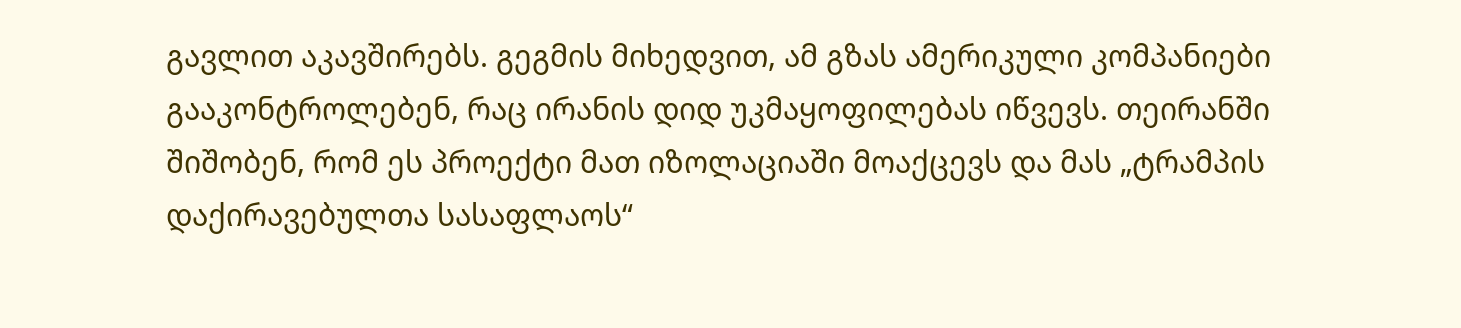გავლით აკავშირებს. გეგმის მიხედვით, ამ გზას ამერიკული კომპანიები გააკონტროლებენ, რაც ირანის დიდ უკმაყოფილებას იწვევს. თეირანში შიშობენ, რომ ეს პროექტი მათ იზოლაციაში მოაქცევს და მას „ტრამპის დაქირავებულთა სასაფლაოს“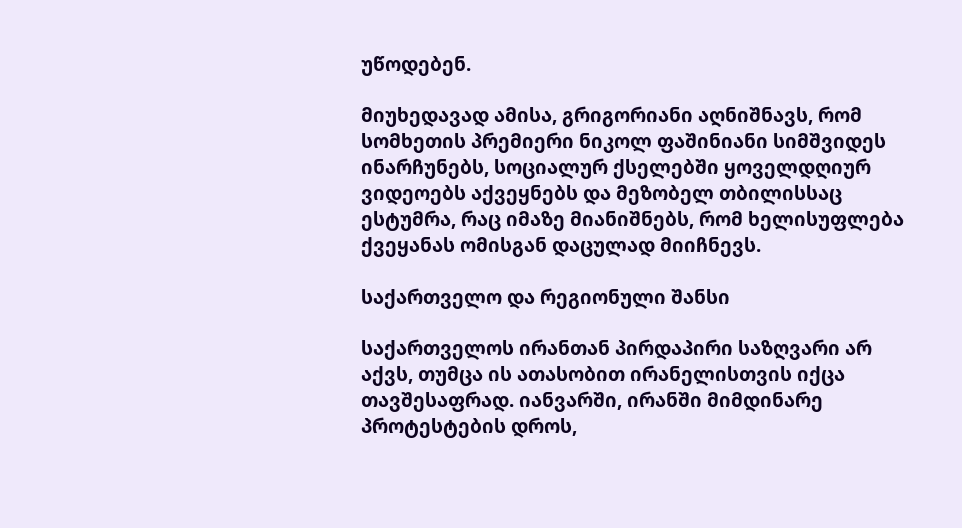უწოდებენ.

მიუხედავად ამისა, გრიგორიანი აღნიშნავს, რომ სომხეთის პრემიერი ნიკოლ ფაშინიანი სიმშვიდეს ინარჩუნებს, სოციალურ ქსელებში ყოველდღიურ ვიდეოებს აქვეყნებს და მეზობელ თბილისსაც ესტუმრა, რაც იმაზე მიანიშნებს, რომ ხელისუფლება ქვეყანას ომისგან დაცულად მიიჩნევს.

საქართველო და რეგიონული შანსი

საქართველოს ირანთან პირდაპირი საზღვარი არ აქვს, თუმცა ის ათასობით ირანელისთვის იქცა თავშესაფრად. იანვარში, ირანში მიმდინარე პროტესტების დროს,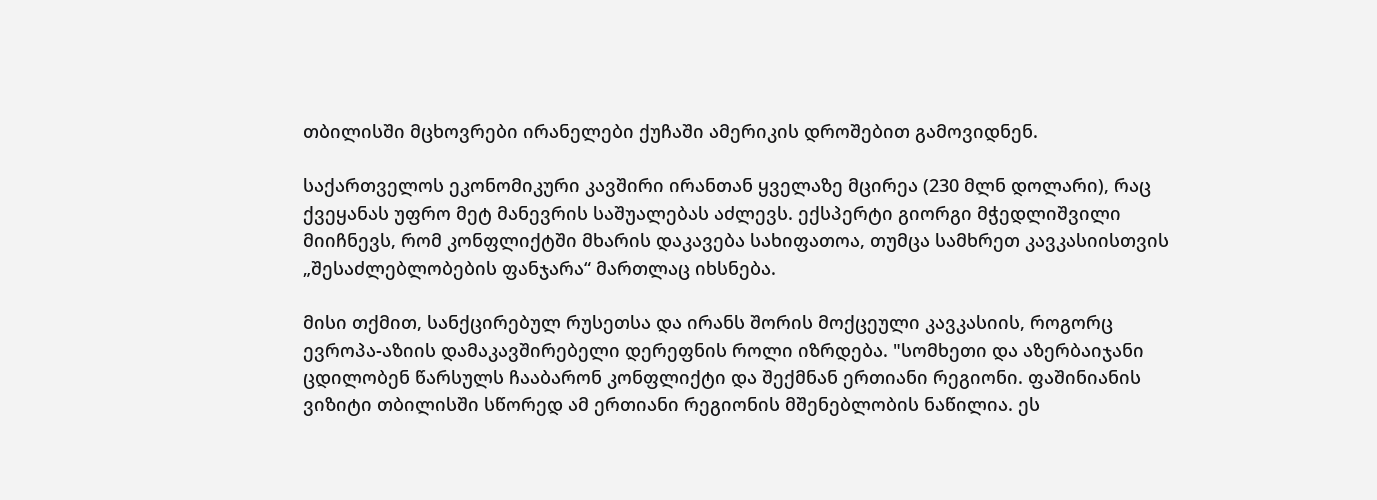თბილისში მცხოვრები ირანელები ქუჩაში ამერიკის დროშებით გამოვიდნენ.

საქართველოს ეკონომიკური კავშირი ირანთან ყველაზე მცირეა (230 მლნ დოლარი), რაც ქვეყანას უფრო მეტ მანევრის საშუალებას აძლევს. ექსპერტი გიორგი მჭედლიშვილი მიიჩნევს, რომ კონფლიქტში მხარის დაკავება სახიფათოა, თუმცა სამხრეთ კავკასიისთვის „შესაძლებლობების ფანჯარა“ მართლაც იხსნება.

მისი თქმით, სანქცირებულ რუსეთსა და ირანს შორის მოქცეული კავკასიის, როგორც ევროპა-აზიის დამაკავშირებელი დერეფნის როლი იზრდება. "სომხეთი და აზერბაიჯანი ცდილობენ წარსულს ჩააბარონ კონფლიქტი და შექმნან ერთიანი რეგიონი. ფაშინიანის ვიზიტი თბილისში სწორედ ამ ერთიანი რეგიონის მშენებლობის ნაწილია. ეს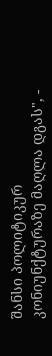შანსი პოლიტიკურ კონიუნქტურაზე მაღლა დგას", -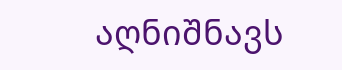აღნიშნავს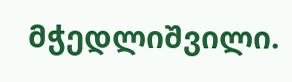მჭედლიშვილი.